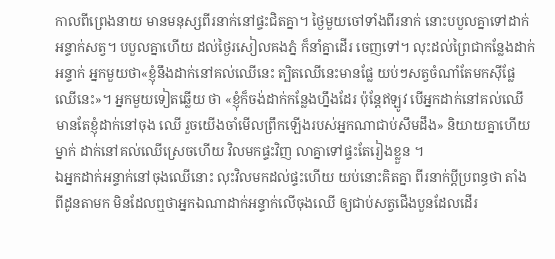កាលពីព្រេងនាយ មានមនុស្សពីរនាក់នៅផ្ទះជិតគ្នា។ ថ្ងៃមួយចៅទាំងពីរនាក់ នោះបបួលគ្នាទៅដាក់អន្ទាក់សត្វ។ បបួលគ្នាហើយ ដល់ថ្ងៃរសៀលគងភ្នំ ក៏នាំគ្នាដើរ ចេញទៅ។ លុះដល់ព្រៃជាកន្លែងដាក់អន្ទាក់ អ្នកមួយថា«ខ្ញុំនឹងដាក់នៅគល់ឈើនេះ ត្បិតឈើនេះមានផ្លែ យប់ៗសត្វចំណាំតែមកស៊ីផ្លែឈើនេះ»។ អ្នកមួយទៀតឆ្លើយ ថា «ខ្ញុំក៏ចង់ដាក់កន្លែងហ្នឹងដែរ ប៉ុន្តែឥឡូវ បើអ្នកដាក់នៅគល់ឈើ មានតែខ្ញុំដាក់នៅចុង ឈើ រួចយើងចាំមើលព្រឹកឡើងរបស់អ្នកណាជាប់សឹមដឹង» និយាយគ្នាហើយ ម្នាក់ ដាក់នៅគល់ឈើស្រេចហើយ វិលមកផ្ទះវិញ លាគ្នាទៅផ្ទះតែរៀងខ្លួន ។
ឯអ្នកដាក់អន្ទាក់នៅចុងឈើនោះ លុះវិលមកដល់ផ្ទះហើយ យប់នោះគិតគ្នា ពីរនាក់ប្ដីប្រពន្ធថា តាំងពីដូនតាមក មិនដែលឮថាអ្នកឯណាដាក់អន្ទាក់លើចុងឈើ ឲ្យជាប់សត្វជើងបួនដែលដើរ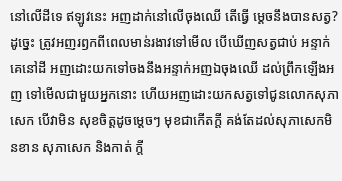នៅលើដីទេ ឥឡូវនេះ អញដាក់នៅលើចុងឈើ តើធ្វើ ម្ដេចនឹងបានសត្វ? ដូច្នេះ ត្រូវអញរឭកពីពេលមាន់រងាវទៅមើល បើឃើញសត្វជាប់ អន្ទាក់គេនៅដី អញដោះយកទៅចងនឹងអន្ទាក់អញឯចុងឈើ ដល់ព្រឹកឡើងអញ ទៅមើលជាមួយអ្នកនោះ ហើយអញដោះយកសត្វទៅជូនលោកសុភាសេក បើវាមិន សុខចិត្តដូចម្ដេចៗ មុខជាកើតក្ដី គង់តែដល់សុភាសេកមិនខាន សុភាសេក និងកាត់ ក្ដី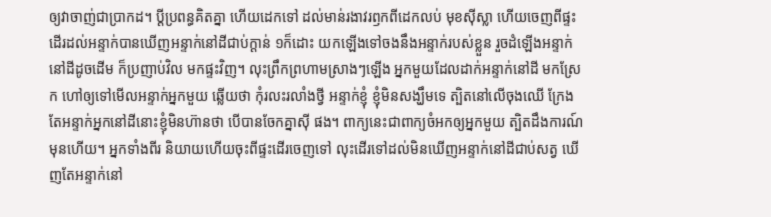ឲ្យវាចាញ់ជាប្រាកដ។ ប្ដីប្រពន្ធគិតគ្នា ហើយដេកទៅ ដល់មាន់រងាវរឭកពីដេកលប់ មុខស៊ីស្លា ហើយចេញពីផ្ទះដើរដល់អន្ទាក់បានឃើញអន្ទាក់នៅដីជាប់ក្ដាន់ ១ក៏ដោះ យកឡើងទៅចងនឹងអន្ទាក់របស់ខ្លួន រួចដំឡើងអន្ទាក់នៅដីដូចដើម ក៏ប្រញាប់វិល មកផ្ទះវិញ។ លុះព្រឹកព្រហាមស្រាងៗឡើង អ្នកមួយដែលដាក់អន្ទាក់នៅដី មកស្រែក ហៅឲ្យទៅមើលអន្ទាក់អ្នកមួយ ឆ្លើយថា កុំរលះរលាំងថ្វី អន្ទាក់ខ្ញុំ ខ្ញុំមិនសង្ឃឹមទេ ត្បិតនៅលើចុងឈើ ក្រែងតែអន្ទាក់អ្នកនៅដីនោះខ្ញុំមិនហ៊ានថា បើបានចែកគ្នាស៊ី ផង។ ពាក្យនេះជាពាក្យចំអកឲ្យអ្នកមួយ ត្បិតដឹងការណ៍មុនហើយ។ អ្នកទាំងពីរ និយាយហើយចុះពីផ្ទះដើរចេញទៅ លុះដើរទៅដល់មិនឃើញអន្ទាក់នៅដីជាប់សត្វ ឃើញតែអន្ទាក់នៅ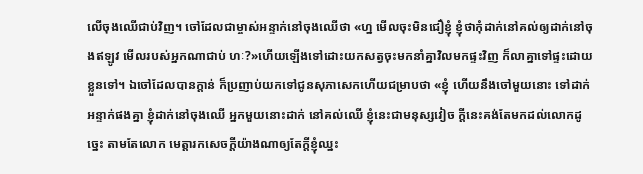លើចុងឈើជាប់វិញ។ ចៅដែលជាម្ចាស់អន្ទាក់នៅចុងឈើថា «ហ្ន មើលចុះមិនជឿខ្ញុំ ខ្ញុំថាកុំដាក់នៅគល់ឲ្យដាក់នៅចុងឥឡូវ មើលរបស់អ្នកណាជាប់ ហៈ?»ហើយឡើងទៅដោះយកសត្វចុះមកនាំគ្នាវិលមកផ្ទះវិញ ក៏លាគ្នាទៅផ្ទះដោយ ខ្លួនទៅ។ ឯចៅដែលបានក្ដាន់ ក៏ប្រញាប់យកទៅជូនសុភាសេកហើយជម្រាបថា «ខ្ញុំ ហើយនឹងចៅមួយនោះ ទៅដាក់អន្ទាក់ផងគ្នា ខ្ញុំដាក់នៅចុងឈើ អ្នកមួយនោះដាក់ នៅគល់ឈើ ខ្ញុំនេះជាមនុស្សវៀច ក្ដីនេះគង់តែមកដល់លោកដូច្នេះ តាមតែលោក មេត្តារកសេចក្ដីយ៉ាងណាឲ្យតែក្ដីខ្ញុំឈ្នះ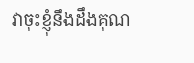វាចុះខ្ញុំនឹងដឹងគុណ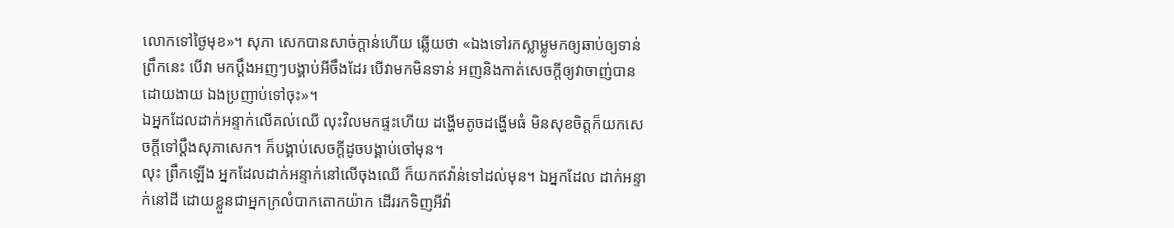លោកទៅថ្ងៃមុខ»។ សុភា សេកបានសាច់ក្ដាន់ហើយ ឆ្លើយថា «ឯងទៅរកស្លាម្លូមកឲ្យឆាប់ឲ្យទាន់ព្រឹកនេះ បើវា មកប្ដឹងអញៗបង្គាប់អីចឹងដែរ បើវាមកមិនទាន់ អញនិងកាត់សេចក្ដីឲ្យវាចាញ់បាន ដោយងាយ ឯងប្រញាប់ទៅចុះ»។
ឯអ្នកដែលដាក់អន្ទាក់លើគល់ឈើ លុះវិលមកផ្ទះហើយ ដង្ហើមតូចដង្ហើមធំ មិនសុខចិត្តក៏យកសេចក្ដីទៅប្ដឹងសុភាសេក។ ក៏បង្គាប់សេចក្ដីដូចបង្គាប់ចៅមុន។
លុះ ព្រឹកឡើង អ្នកដែលដាក់អន្ទាក់នៅលើចុងឈើ ក៏យកឥវ៉ាន់ទៅដល់មុន។ ឯអ្នកដែល ដាក់អន្ទាក់នៅដី ដោយខ្លួនជាអ្នកក្រលំបាកតោកយ៉ាក ដើររកទិញអីវ៉ា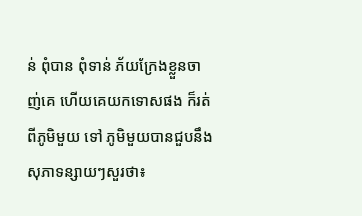ន់ ពុំបាន ពុំទាន់ ភ័យក្រែងខ្លួនចាញ់គេ ហើយគេយកទោសផង ក៏រត់ពីភូមិមួយ ទៅ ភូមិមួយបានជួបនឹងសុភាទន្សាយៗសួរថា៖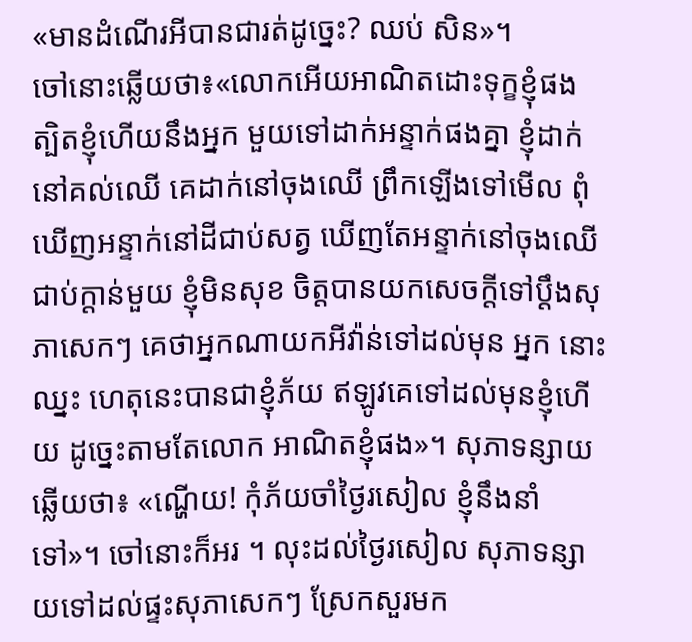«មានដំណើរអីបានជារត់ដូច្នេះ? ឈប់ សិន»។
ចៅនោះឆ្លើយថា៖«លោកអើយអាណិតដោះទុក្ខខ្ញុំផង ត្បិតខ្ញុំហើយនឹងអ្នក មួយទៅដាក់អន្ទាក់ផងគ្នា ខ្ញុំដាក់នៅគល់ឈើ គេដាក់នៅចុងឈើ ព្រឹកឡើងទៅមើល ពុំឃើញអន្ទាក់នៅដីជាប់សត្វ ឃើញតែអន្ទាក់នៅចុងឈើជាប់ក្ដាន់មួយ ខ្ញុំមិនសុខ ចិត្តបានយកសេចក្ដីទៅប្ដឹងសុភាសេកៗ គេថាអ្នកណាយកអីវ៉ាន់ទៅដល់មុន អ្នក នោះឈ្នះ ហេតុនេះបានជាខ្ញុំភ័យ ឥឡូវគេទៅដល់មុនខ្ញុំហើយ ដូច្នេះតាមតែលោក អាណិតខ្ញុំផង»។ សុភាទន្សាយឆ្លើយថា៖ «ណ្ហើយ! កុំភ័យចាំថ្ងៃរសៀល ខ្ញុំនឹងនាំ ទៅ»។ ចៅនោះក៏អរ ។ លុះដល់ថ្ងៃរសៀល សុភាទន្សាយទៅដល់ផ្ទះសុភាសេកៗ ស្រែកសួរមក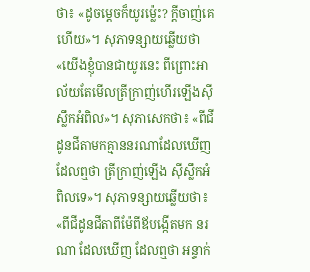ថា៖ «ដូចម្ដេចក៏យូរម្ល៉េះ? ក្ដីចាញ់គេហើយ»។ សុភាទន្សាយឆ្លើយថា «យើងខ្ញុំបានជាយូរនេះ ពីព្រោះអាល័យតែមើលត្រីក្រាញ់ហើរឡើងស៊ីស្លឹកអំពិល»។ សុភាសេកថា៖ «ពីជីដូនជីតាមកគ្មាននរណាដែលឃើញដែលឮថា ត្រីក្រាញ់ឡើង ស៊ីស្លឹកអំពិលទេ»។ សុភាទន្សាយឆ្លើយថា៖ «ពីជីដូនជីតាពីម៉ែពីឪបង្កើតមក នរណា ដែលឃើញ ដែលឮថា អន្ទាក់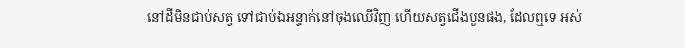នៅដីមិនជាប់សត្វ ទៅជាប់ឯអន្ទាក់នៅចុងឈើវិញ ហើយសត្វជើងបួនផង, ដែលឮទេ អស់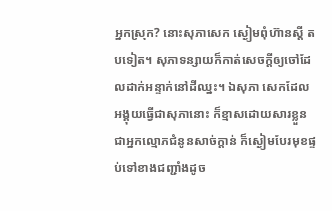អ្នកស្រុក? នោះសុភាសេក ស្ងៀមពុំហ៊ានស្ដី តបទៀត។ សុភាទន្សាយក៏កាត់សេចក្ដីឲ្យចៅដែលដាក់អន្ទាក់នៅដីឈ្នះ។ ឯសុភា សេកដែលអង្គុយធ្វើជាសុភានោះ ក៏ខ្មាសដោយសារខ្លួនជាអ្នកល្មោភជំនូនសាច់ក្ដាន់ ក៏ស្ងៀមបែរមុខផ្ទប់ទៅខាងជញ្ជាំងដូច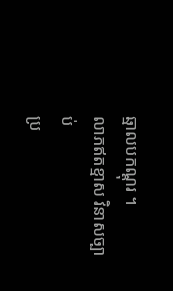ឆ្មាលបកណ្ដុរ ។
លាភឥតខ្មាស វិនាសច្បាប់
ប្រ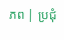ភព | ប្រជុំ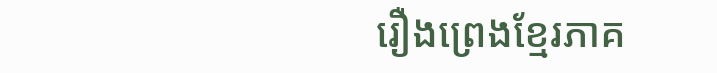រឿងព្រេងខ្មែរភាគ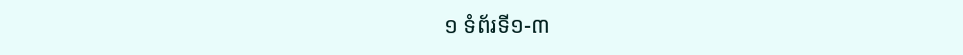១ ទំព័រទី១-៣